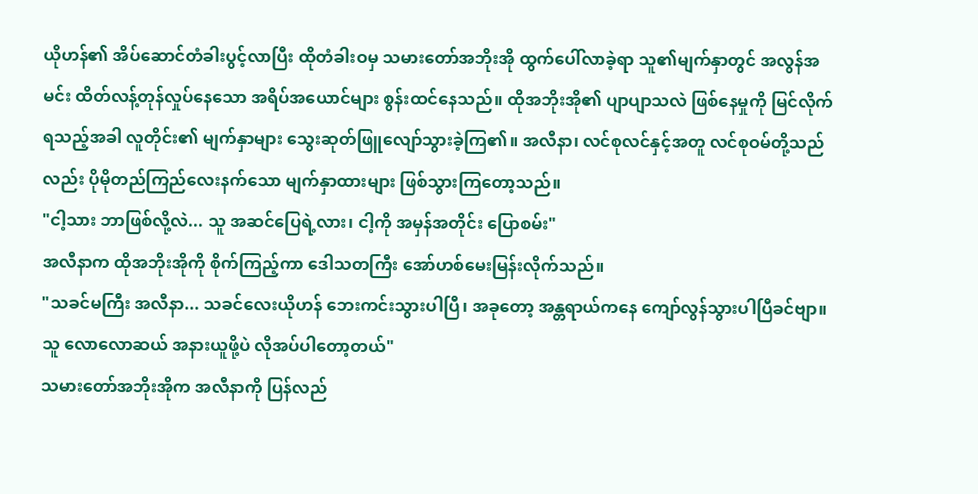ယိုဟန်၏ အိပ်ဆောင်တံခါးပွင့်လာပြီး ထိုတံခါးဝမှ သမားတော်အဘိုးအို ထွက်ပေါ်လာခဲ့ရာ သူ၏မျက်နှာတွင် အလွန်အမင်း ထိတ်လန့်တုန်လှုပ်နေသော အရိပ်အယောင်များ စွန်းထင်နေသည်။ ထိုအဘိုးအို၏ ပျာပျာသလဲ ဖြစ်နေမှုကို မြင်လိုက်ရသည့်အခါ လူတိုင်း၏ မျက်နှာများ သွေးဆုတ်ဖြူလျော်သွားခဲ့ကြ၏။ အလီနာ၊ လင်စုလင်နှင့်အတူ လင်စုဝမ်တို့သည်လည်း ပိုမိုတည်ကြည်လေးနက်သော မျက်နှာထားများ ဖြစ်သွားကြတော့သည်။
"ငါ့သား ဘာဖြစ်လို့လဲ... သူ အဆင်ပြေရဲ့လား၊ ငါ့ကို အမှန်အတိုင်း ပြောစမ်း"
အလီနာက ထိုအဘိုးအိုကို စိုက်ကြည့်ကာ ဒေါသတကြီး အော်ဟစ်မေးမြန်းလိုက်သည်။
"သခင်မကြီး အလီနာ... သခင်လေးယိုဟန် ဘေးကင်းသွားပါပြီ၊ အခုတော့ အန္တရာယ်ကနေ ကျော်လွန်သွားပါပြီခင်ဗျာ။ သူ လောလောဆယ် အနားယူဖို့ပဲ လိုအပ်ပါတော့တယ်"
သမားတော်အဘိုးအိုက အလီနာကို ပြန်လည်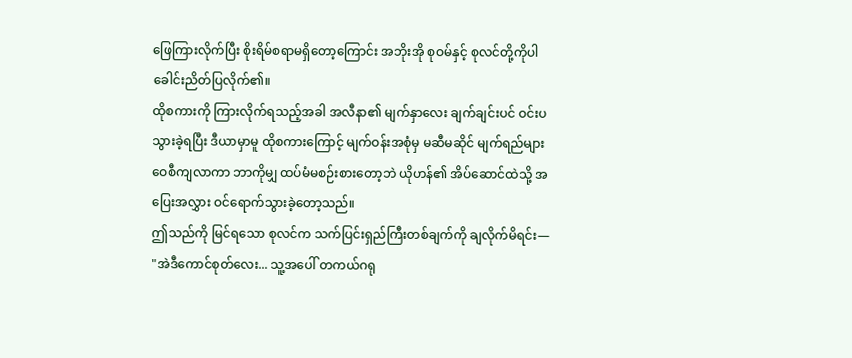ဖြေကြားလိုက်ပြီး စိုးရိမ်စရာမရှိတော့ကြောင်း အဘိုးအို စုဝမ်နှင့် စုလင်တို့ကိုပါ ခေါင်းညိတ်ပြလိုက်၏။
ထိုစကားကို ကြားလိုက်ရသည့်အခါ အလီနာ၏ မျက်နှာလေး ချက်ချင်းပင် ဝင်းပသွားခဲ့ရပြီး ဒီယာမှာမူ ထိုစကားကြောင့် မျက်ဝန်းအစုံမှ မဆီမဆိုင် မျက်ရည်များ ဝေစီကျလာကာ ဘာကိုမျှ ထပ်မံမစဉ်းစားတော့ဘဲ ယိုဟန်၏ အိပ်ဆောင်ထဲသို့ အပြေးအလွှား ဝင်ရောက်သွားခဲ့တော့သည်။
ဤသည်ကို မြင်ရသော စုလင်က သက်ပြင်းရှည်ကြီးတစ်ချက်ကို ချလိုက်မိရင်း—
"အဲဒီကောင်စုတ်လေး... သူ့အပေါ် တကယ်ဂရု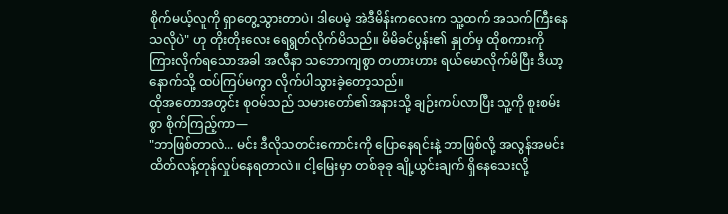စိုက်မယ့်လူကို ရှာတွေ့သွားတာပဲ၊ ဒါပေမဲ့ အဲဒီမိန်းကလေးက သူ့ထက် အသက်ကြီးနေသလိုပဲ" ဟု တိုးတိုးလေး ရေရွတ်လိုက်မိသည်။ မိမိခင်ပွန်း၏ နှုတ်မှ ထိုစကားကို ကြားလိုက်ရသောအခါ အလီနာ သဘောကျစွာ တဟားဟား ရယ်မောလိုက်မိပြီး ဒီယာ့နောက်သို့ ထပ်ကြပ်မကွာ လိုက်ပါသွားခဲ့တော့သည်။
ထိုအတောအတွင်း စုဝမ်သည် သမားတော်၏အနားသို့ ချဉ်းကပ်လာပြီး သူ့ကို စူးစမ်းစွာ စိုက်ကြည့်ကာ—
"ဘာဖြစ်တာလဲ... မင်း ဒီလိုသတင်းကောင်းကို ပြောနေရင်းနဲ့ ဘာဖြစ်လို့ အလွန်အမင်း ထိတ်လန့်တုန်လှုပ်နေရတာလဲ။ ငါ့မြေးမှာ တစ်ခုခု ချို့ယွင်းချက် ရှိနေသေးလို့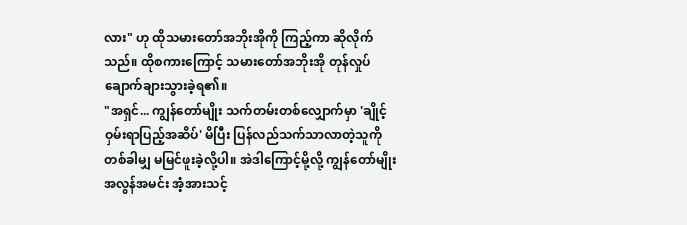လား" ဟု ထိုသမားတော်အဘိုးအိုကို ကြည့်ကာ ဆိုလိုက်သည်။ ထိုစကားကြောင့် သမားတော်အဘိုးအို တုန်လှုပ်ချောက်ချားသွားခဲ့ရ၏။
"အရှင်... ကျွန်တော်မျိုး သက်တမ်းတစ်လျှောက်မှာ 'ချိုင့်ဝှမ်းရာပြည့်အဆိပ်' မိပြီး ပြန်လည်သက်သာလာတဲ့သူကို တစ်ခါမျှ မမြင်ဖူးခဲ့လို့ပါ။ အဲဒါကြောင့်မို့လို့ ကျွန်တော်မျိုး အလွန်အမင်း အံ့အားသင့်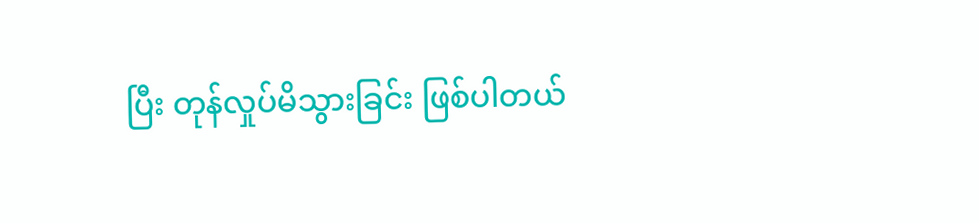ပြီး တုန်လှုပ်မိသွားခြင်း ဖြစ်ပါတယ်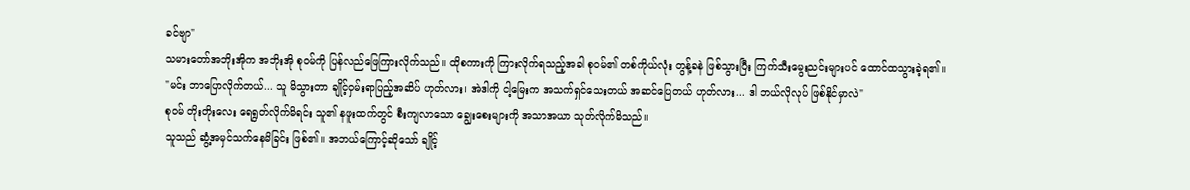ခင်ဗျာ"
သမားတော်အဘိုးအိုက အဘိုးအို စုဝမ်ကို ပြန်လည်ဖြေကြားလိုက်သည်။ ထိုစကားကို ကြားလိုက်ရသည့်အခါ စုဝမ်၏ တစ်ကိုယ်လုံး တွန့်ခနဲ ဖြစ်သွားပြီး ကြက်သီးမွေးညင်းများပင် ထောင်ထသွားခဲ့ရ၏။
"မင်း ဘာပြောလိုက်တယ်... သူ မိသွားတာ ချိုင့်ဝှမ်းရာပြည့်အဆိပ် ဟုတ်လား၊ အဲဒါကို ငါ့မြေးက အသက်ရှင်သေးတယ် အဆင်ပြေတယ် ဟုတ်လား... ဒါ ဘယ်လိုလုပ် ဖြစ်နိုင်မှာလဲ"
စုဝမ် တိုးတိုးလေး ရေရွတ်လိုက်မိရင်း သူ၏ နဖူးထက်တွင် စီးကျလာသော ချွေးစေးများကို အသာအယာ သုတ်လိုက်မိသည်။
သူသည် ဆွံ့အမှင်သက်နေမိခြင်း ဖြစ်၏။ အဘယ်ကြောင့်ဆိုသော် ချိုင့်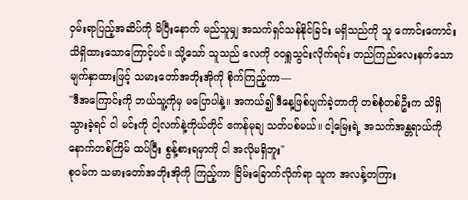ဝှမ်းရာပြည့်အဆိပ်ကို မိပြီးနောက် မည်သူမျှ အသက်ရှင်သန်နိုင်ခြင်း မရှိသည်ကို သူ ကောင်းကောင်းသိရှိထားသောကြောင့်ပင်။ သို့သော် သူသည် လေကို ဝဝရှူသွင်းလိုက်ရင်း တည်ကြည်လေးနက်သော မျက်နှာထားဖြင့် သမားတော်အဘိုးအိုကို စိုက်ကြည့်ကာ—
"ဒီအကြောင်းကို ဘယ်သူ့ကိုမှ မပြောပါနဲ့။ အကယ်၍ ဒီနေ့ဖြစ်ပျက်ခဲ့တာကို တစ်စုံတစ်ဦးက သိရှိသွားခဲ့ရင် ငါ မင်းကို ငါ့လက်နဲ့ကိုယ်တိုင် ဧကန်မုချ သတ်ပစ်မယ်။ ငါ့မြေးရဲ့ အသက်အန္တရာယ်ကို နောက်တစ်ကြိမ် ထပ်ပြီး စွန့်စားရမှာကို ငါ အလိုမရှိဘူး"
စုဝမ်က သမားတော်အဘိုးအိုကို ကြည့်ကာ ခြိမ်းခြောက်လိုက်ရာ သူက အလန့်တကြား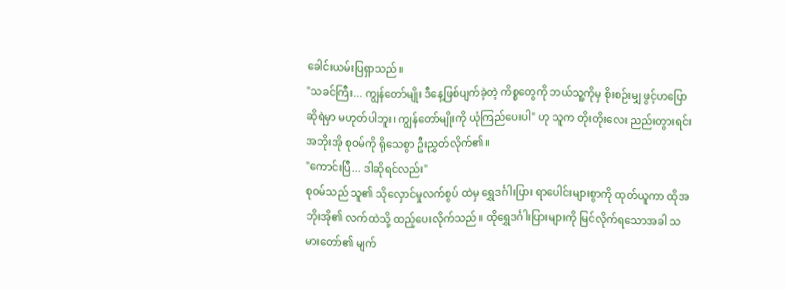ခေါင်းယမ်းပြရှာသည်။
"သခင်ကြီး... ကျွန်တော်မျိုး ဒီနေ့ဖြစ်ပျက်ခဲ့တဲ့ ကိစ္စတွေကို ဘယ်သူ့ကိုမှ စိုးစဉ်းမျှ ဖွင့်ဟပြောဆိုရဲမှာ မဟုတ်ပါဘူး၊ ကျွန်တော်မျိုးကို ယုံကြည်ပေးပါ" ဟု သူက တိုးတိုးလေး ညည်းတွားရင်း အဘိုးအို စုဝမ်ကို ရိုသေစွာ ဦးညွှတ်လိုက်၏။
"ကောင်းပြီ... ဒါဆိုရင်လည်း"
စုဝမ်သည် သူ၏ သိုလှောင်မှုလက်စွပ် ထဲမှ ရွှေဒင်္ဂါးပြား ရာပေါင်းများစွာကို ထုတ်ယူကာ ထိုအဘိုးအို၏ လက်ထဲသို့ ထည့်ပေးလိုက်သည်။ ထိုရွှေဒင်္ဂါးပြားများကို မြင်လိုက်ရသောအခါ သမားတော်၏ မျက်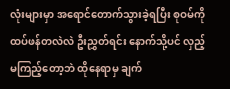လုံးများမှာ အရောင်တောက်သွားခဲ့ရပြီး စုဝမ်ကို ထပ်ဖန်တလဲလဲ ဦးညွှတ်ရင်း နောက်သို့ပင် လှည့်မကြည့်တော့ဘဲ ထိုနေရာမှ ချက်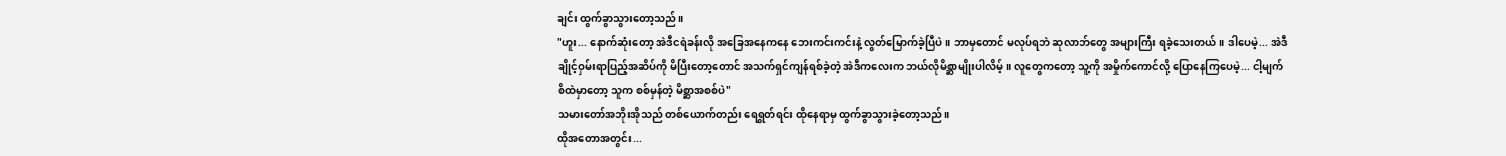ချင်း ထွက်ခွာသွားတော့သည်။
"ဟူး... နောက်ဆုံးတော့ အဲဒီငရဲခန်းလို အခြေအနေကနေ ဘေးကင်းကင်းနဲ့ လွတ်မြောက်ခဲ့ပြီပဲ။ ဘာမှတောင် မလုပ်ရဘဲ ဆုလာဘ်တွေ အများကြီး ရခဲ့သေးတယ်။ ဒါပေမဲ့... အဲဒီချိုင့်ဝှမ်းရာပြည့်အဆိပ်ကို မိပြီးတော့တောင် အသက်ရှင်ကျန်ရစ်ခဲ့တဲ့ အဲဒီကလေးက ဘယ်လိုမိစ္ဆာမျိုးပါလိမ့်။ လူတွေကတော့ သူ့ကို အမှိုက်ကောင်လို့ ပြောနေကြပေမဲ့... ငါ့မျက်စိထဲမှာတော့ သူက စစ်မှန်တဲ့ မိစ္ဆာအစစ်ပဲ"
သမားတော်အဘိုးအိုသည် တစ်ယောက်တည်း ရေရွတ်ရင်း ထိုနေရာမှ ထွက်ခွာသွားခဲ့တော့သည်။
ထိုအတောအတွင်း...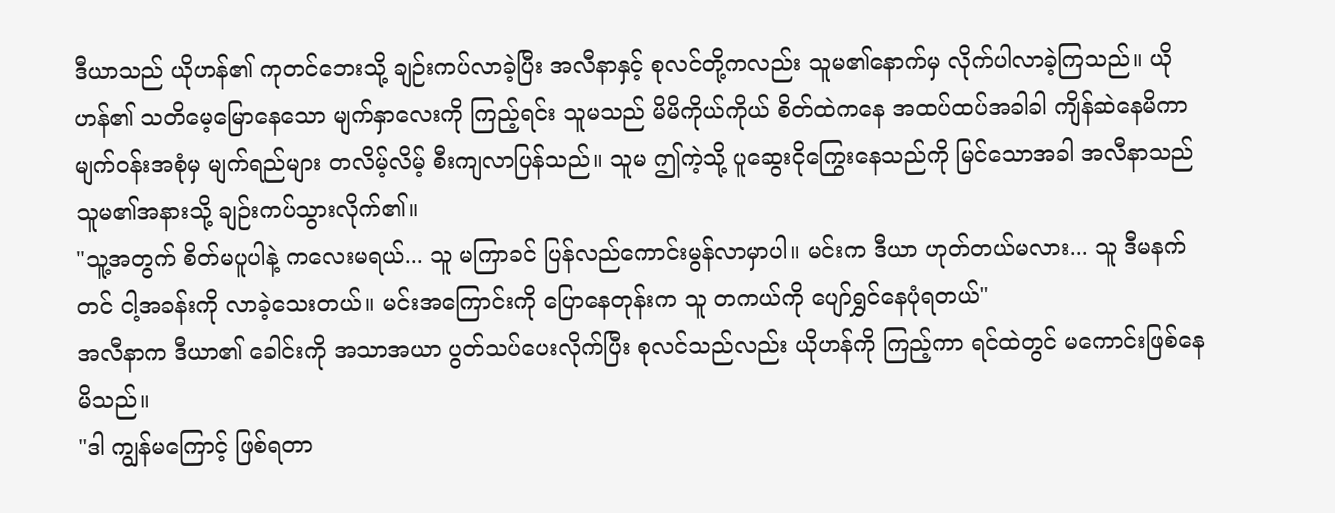ဒီယာသည် ယိုဟန်၏ ကုတင်ဘေးသို့ ချဉ်းကပ်လာခဲ့ပြီး အလီနာနှင့် စုလင်တို့ကလည်း သူမ၏နောက်မှ လိုက်ပါလာခဲ့ကြသည်။ ယိုဟန်၏ သတိမေ့မြောနေသော မျက်နှာလေးကို ကြည့်ရင်း သူမသည် မိမိကိုယ်ကိုယ် စိတ်ထဲကနေ အထပ်ထပ်အခါခါ ကျိန်ဆဲနေမိကာ မျက်ဝန်းအစုံမှ မျက်ရည်များ တလိမ့်လိမ့် စီးကျလာပြန်သည်။ သူမ ဤကဲ့သို့ ပူဆွေးငိုကြွေးနေသည်ကို မြင်သောအခါ အလီနာသည် သူမ၏အနားသို့ ချဉ်းကပ်သွားလိုက်၏။
"သူ့အတွက် စိတ်မပူပါနဲ့ ကလေးမရယ်... သူ မကြာခင် ပြန်လည်ကောင်းမွန်လာမှာပါ။ မင်းက ဒီယာ ဟုတ်တယ်မလား... သူ ဒီမနက်တင် ငါ့အခန်းကို လာခဲ့သေးတယ်။ မင်းအကြောင်းကို ပြောနေတုန်းက သူ တကယ်ကို ပျော်ရွှင်နေပုံရတယ်"
အလီနာက ဒီယာ၏ ခေါင်းကို အသာအယာ ပွတ်သပ်ပေးလိုက်ပြီး စုလင်သည်လည်း ယိုဟန်ကို ကြည့်ကာ ရင်ထဲတွင် မကောင်းဖြစ်နေမိသည်။
"ဒါ ကျွန်မကြောင့် ဖြစ်ရတာ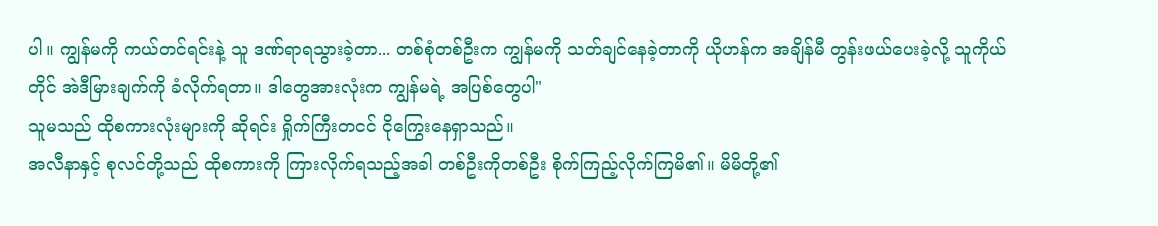ပါ။ ကျွန်မကို ကယ်တင်ရင်းနဲ့ သူ ဒဏ်ရာရသွားခဲ့တာ... တစ်စုံတစ်ဦးက ကျွန်မကို သတ်ချင်နေခဲ့တာကို ယိုဟန်က အချိန်မီ တွန်းဖယ်ပေးခဲ့လို့ သူကိုယ်တိုင် အဲဒီမြားချက်ကို ခံလိုက်ရတာ။ ဒါတွေအားလုံးက ကျွန်မရဲ့ အပြစ်တွေပါ"
သူမသည် ထိုစကားလုံးများကို ဆိုရင်း ရှိုက်ကြီးတငင် ငိုကြွေးနေရှာသည်။
အလီနာနှင့် စုလင်တို့သည် ထိုစကားကို ကြားလိုက်ရသည့်အခါ တစ်ဦးကိုတစ်ဦး စိုက်ကြည့်လိုက်ကြမိ၏။ မိမိတို့၏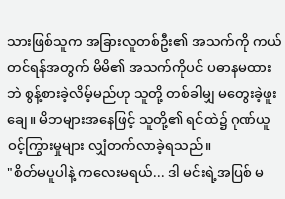သားဖြစ်သူက အခြားလူတစ်ဦး၏ အသက်ကို ကယ်တင်ရန်အတွက် မိမိ၏ အသက်ကိုပင် ပဓာနမထားဘဲ စွန့်စားခဲ့လိမ့်မည်ဟု သူတို့ တစ်ခါမျှ မတွေးခဲ့ဖူးချေ။ မိဘများအနေဖြင့် သူတို့၏ ရင်ထဲ၌ ဂုဏ်ယူဝင့်ကြွားမှုများ လျှံတက်လာခဲ့ရသည်။
"စိတ်မပူပါနဲ့ ကလေးမရယ်... ဒါ မင်းရဲ့အပြစ် မ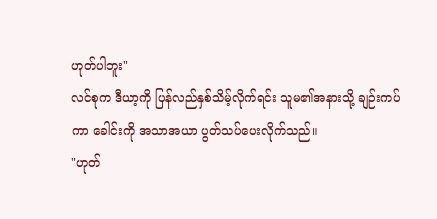ဟုတ်ပါဘူး"
လင်စုက ဒီယာ့ကို ပြန်လည်နှစ်သိမ့်လိုက်ရင်း သူမ၏အနားသို့ ချဉ်းကပ်ကာ ခေါင်းကို အသာအယာ ပွတ်သပ်ပေးလိုက်သည်။
"ဟုတ်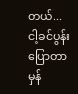တယ်... ငါ့ခင်ပွန်းပြောတာ မှန်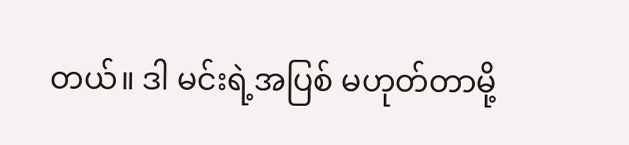တယ်။ ဒါ မင်းရဲ့အပြစ် မဟုတ်တာမို့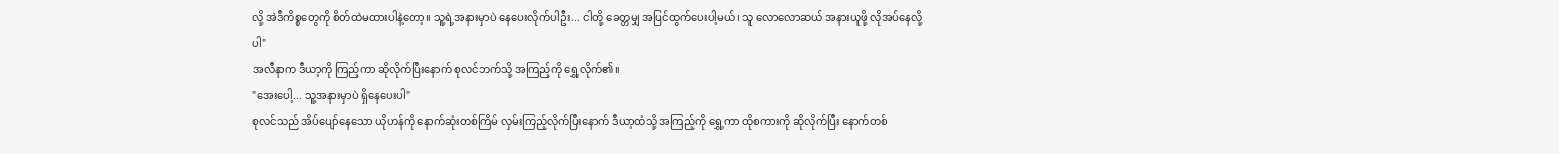လို့ အဲဒီကိစ္စတွေကို စိတ်ထဲမထားပါနဲ့တော့။ သူ့ရဲ့အနားမှာပဲ နေပေးလိုက်ပါဦး... ငါတို့ ခေတ္တမျှ အပြင်ထွက်ပေးပါ့မယ်၊ သူ လောလောဆယ် အနားယူဖို့ လိုအပ်နေလို့ပါ"
အလီနာက ဒီယာ့ကို ကြည့်ကာ ဆိုလိုက်ပြီးနောက် စုလင်ဘက်သို့ အကြည့်ကို ရွှေ့လိုက်၏။
"အေးပေါ့... သူ့အနားမှာပဲ ရှိနေပေးပါ"
စုလင်သည် အိပ်ပျော်နေသော ယိုဟန်ကို နောက်ဆုံးတစ်ကြိမ် လှမ်းကြည့်လိုက်ပြီးနောက် ဒီယာ့ထံသို့ အကြည့်ကို ရွှေ့ကာ ထိုစကားကို ဆိုလိုက်ပြီး နောက်တစ်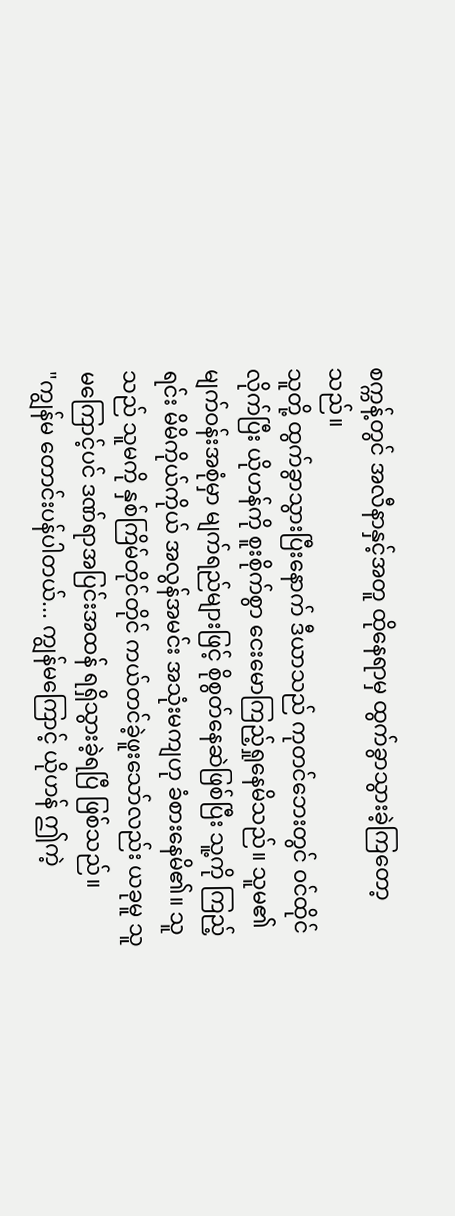စက္ကန့်တွင် အလီနာနှင့်အတူ ထိုနေရာမှ ထွက်ခွာသွားခဲ့ကြတော့သည်။
သူတို့ ထွက်ခွာသွားပြီးနောက် ဒီယာသည် ကုတင်ဘေးတွင် ဝင်ထိုင်လိုက်ပြီး ယိုဟန်ကို စူးစိုက်စွာ ငေးမောကြည့်ရှုနေမိသည်။ သူမ၏ မျက်ဝန်းအစုံမှာ မျက်ရည်များဖြင့် စိုစွတ်နေဆဲဖြစ်ပြီး သူ့ကို ကြည့်ရင်း မိမိကိုယ်ကိုယ် အလွန်အမင်း အသုံးမကျဟု ခံစားနေမိ၏။ သူသည် သူမကို နှစ်ကြိမ်တိုင်တိုင် ကယ်တင်ခဲ့ဖူးသော်လည်း ယခုမူ သူမကြောင့်ပင် ဒဏ်ရာအပြင်းအထန် ရရှိသွားခဲ့ရပြီ ဖြစ်သည်။
"ကျွန်မ တောင်းပန်ပါတယ်... ကျွန်မကြောင့် ယိုဟန် ဤကဲ့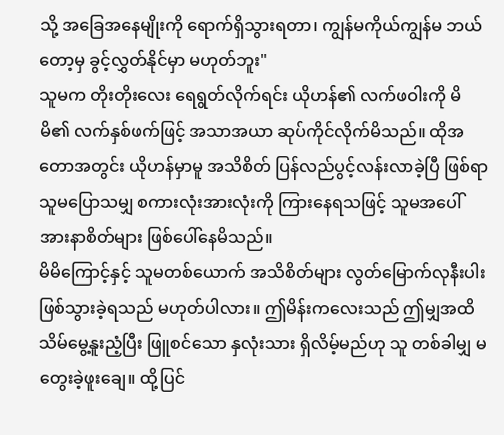သို့ အခြေအနေမျိုးကို ရောက်ရှိသွားရတာ၊ ကျွန်မကိုယ်ကျွန်မ ဘယ်တော့မှ ခွင့်လွှတ်နိုင်မှာ မဟုတ်ဘူး"
သူမက တိုးတိုးလေး ရေရွတ်လိုက်ရင်း ယိုဟန်၏ လက်ဖဝါးကို မိမိ၏ လက်နှစ်ဖက်ဖြင့် အသာအယာ ဆုပ်ကိုင်လိုက်မိသည်။ ထိုအတောအတွင်း ယိုဟန်မှာမူ အသိစိတ် ပြန်လည်ပွင့်လန်းလာခဲ့ပြီ ဖြစ်ရာ သူမပြောသမျှ စကားလုံးအားလုံးကို ကြားနေရသဖြင့် သူမအပေါ် အားနာစိတ်များ ဖြစ်ပေါ်နေမိသည်။
မိမိကြောင့်နှင့် သူမတစ်ယောက် အသိစိတ်များ လွတ်မြောက်လုနီးပါး ဖြစ်သွားခဲ့ရသည် မဟုတ်ပါလား။ ဤမိန်းကလေးသည် ဤမျှအထိ သိမ်မွေ့နူးညံ့ပြီး ဖြူစင်သော နှလုံးသား ရှိလိမ့်မည်ဟု သူ တစ်ခါမျှ မတွေးခဲ့ဖူးချေ။ ထို့ပြင်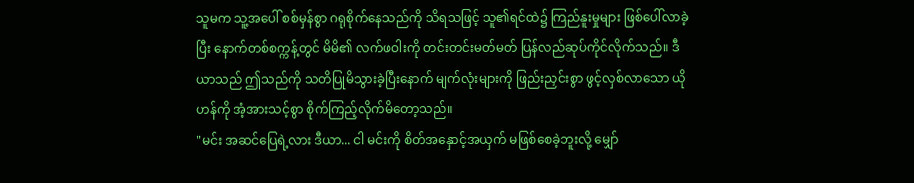သူမက သူ့အပေါ် စစ်မှန်စွာ ဂရုစိုက်နေသည်ကို သိရသဖြင့် သူ၏ရင်ထဲ၌ ကြည်နူးမှုများ ဖြစ်ပေါ်လာခဲ့ပြီး နောက်တစ်စက္ကန့်တွင် မိမိ၏ လက်ဖဝါးကို တင်းတင်းမတ်မတ် ပြန်လည်ဆုပ်ကိုင်လိုက်သည်။ ဒီယာသည် ဤသည်ကို သတိပြုမိသွားခဲ့ပြီးနောက် မျက်လုံးများကို ဖြည်းညှင်းစွာ ဖွင့်လှစ်လာသော ယိုဟန်ကို အံ့အားသင့်စွာ စိုက်ကြည့်လိုက်မိတော့သည်။
"မင်း အဆင်ပြေရဲ့လား ဒီယာ... ငါ မင်းကို စိတ်အနှောင့်အယှက် မဖြစ်စေခဲ့ဘူးလို့ မျှော်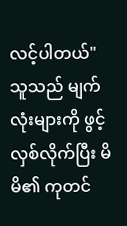လင့်ပါတယ်"
သူသည် မျက်လုံးများကို ဖွင့်လှစ်လိုက်ပြီး မိမိ၏ ကုတင်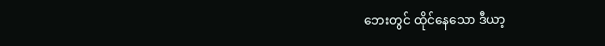ဘေးတွင် ထိုင်နေသော ဒီယာ့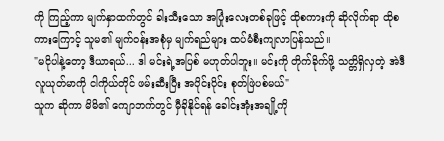ကို ကြည့်ကာ မျက်နှာထက်တွင် ခါးသီးသော အပြုံးလေးတစ်ခုဖြင့် ထိုစကားကို ဆိုလိုက်ရာ ထိုစကားကြောင့် သူမ၏ မျက်ဝန်းအစုံမှ မျက်ရည်များ ထပ်မံစီးကျလာပြန်သည်။
"မငိုပါနဲ့တော့ ဒီယာရယ်... ဒါ မင်းရဲ့အပြစ် မဟုတ်ပါဘူး။ မင်းကို တိုက်ခိုက်ဖို့ သတ္တိရှိလှတဲ့ အဲဒီလူယုတ်မာကို ငါကိုယ်တိုင် ဖမ်းဆီးပြီး အပိုင်းပိုင်း စုတ်ဖြဲပစ်မယ်"
သူက ဆိုကာ မိမိ၏ ကျောဘက်တွင် မှီခိုနိုင်ရန် ခေါင်းအုံးအချို့ကို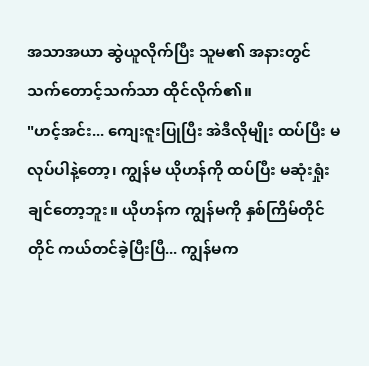အသာအယာ ဆွဲယူလိုက်ပြီး သူမ၏ အနားတွင် သက်တောင့်သက်သာ ထိုင်လိုက်၏။
"ဟင့်အင်း... ကျေးဇူးပြုပြီး အဲဒီလိုမျိုး ထပ်ပြီး မလုပ်ပါနဲ့တော့၊ ကျွန်မ ယိုဟန်ကို ထပ်ပြီး မဆုံးရှုံးချင်တော့ဘူး။ ယိုဟန်က ကျွန်မကို နှစ်ကြိမ်တိုင်တိုင် ကယ်တင်ခဲ့ပြီးပြီ... ကျွန်မက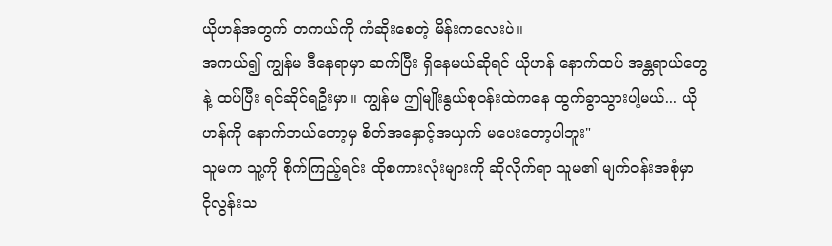ယိုဟန်အတွက် တကယ်ကို ကံဆိုးစေတဲ့ မိန်းကလေးပဲ။
အကယ်၍ ကျွန်မ ဒီနေရာမှာ ဆက်ပြီး ရှိနေမယ်ဆိုရင် ယိုဟန် နောက်ထပ် အန္တရာယ်တွေနဲ့ ထပ်ပြီး ရင်ဆိုင်ရဦးမှာ။ ကျွန်မ ဤမျိုးနွယ်စုဝန်းထဲကနေ ထွက်ခွာသွားပါ့မယ်... ယိုဟန်ကို နောက်ဘယ်တော့မှ စိတ်အနှောင့်အယှက် မပေးတော့ပါဘူး"
သူမက သူ့ကို စိုက်ကြည့်ရင်း ထိုစကားလုံးများကို ဆိုလိုက်ရာ သူမ၏ မျက်ဝန်းအစုံမှာ ငိုလွန်းသ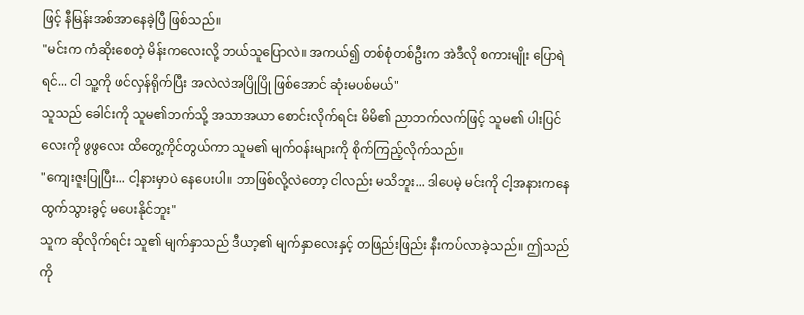ဖြင့် နီမြန်းအစ်အာနေခဲ့ပြီ ဖြစ်သည်။
"မင်းက ကံဆိုးစေတဲ့ မိန်းကလေးလို့ ဘယ်သူပြောလဲ။ အကယ်၍ တစ်စုံတစ်ဦးက အဲဒီလို စကားမျိုး ပြောရဲရင်... ငါ သူ့ကို ဖင်လှန်ရိုက်ပြီး အလဲလဲအပြိုပြို ဖြစ်အောင် ဆုံးမပစ်မယ်"
သူသည် ခေါင်းကို သူမ၏ဘက်သို့ အသာအယာ စောင်းလိုက်ရင်း မိမိ၏ ညာဘက်လက်ဖြင့် သူမ၏ ပါးပြင်လေးကို ဖွဖွလေး ထိတွေ့ကိုင်တွယ်ကာ သူမ၏ မျက်ဝန်းများကို စိုက်ကြည့်လိုက်သည်။
"ကျေးဇူးပြုပြီး... ငါ့နားမှာပဲ နေပေးပါ။ ဘာဖြစ်လို့လဲတော့ ငါလည်း မသိဘူး... ဒါပေမဲ့ မင်းကို ငါ့အနားကနေ ထွက်သွားခွင့် မပေးနိုင်ဘူး"
သူက ဆိုလိုက်ရင်း သူ၏ မျက်နှာသည် ဒီယာ့၏ မျက်နှာလေးနှင့် တဖြည်းဖြည်း နီးကပ်လာခဲ့သည်။ ဤသည်ကို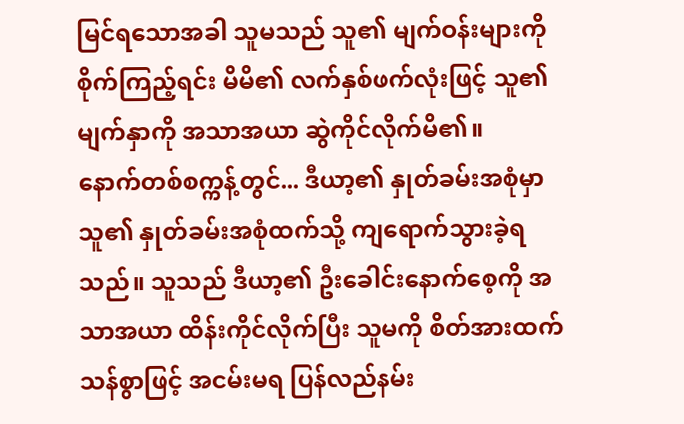မြင်ရသောအခါ သူမသည် သူ၏ မျက်ဝန်းများကို စိုက်ကြည့်ရင်း မိမိ၏ လက်နှစ်ဖက်လုံးဖြင့် သူ၏ မျက်နှာကို အသာအယာ ဆွဲကိုင်လိုက်မိ၏။
နောက်တစ်စက္ကန့်တွင်... ဒီယာ့၏ နှုတ်ခမ်းအစုံမှာ သူ၏ နှုတ်ခမ်းအစုံထက်သို့ ကျရောက်သွားခဲ့ရသည်။ သူသည် ဒီယာ့၏ ဦးခေါင်းနောက်စေ့ကို အသာအယာ ထိန်းကိုင်လိုက်ပြီး သူမကို စိတ်အားထက်သန်စွာဖြင့် အငမ်းမရ ပြန်လည်နမ်း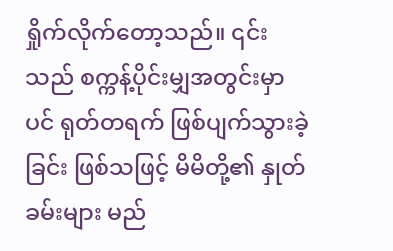ရှိုက်လိုက်တော့သည်။ ၎င်းသည် စက္ကန့်ပိုင်းမျှအတွင်းမှာပင် ရုတ်တရက် ဖြစ်ပျက်သွားခဲ့ခြင်း ဖြစ်သဖြင့် မိမိတို့၏ နှုတ်ခမ်းများ မည်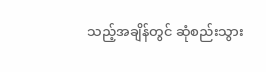သည့်အချိန်တွင် ဆုံစည်းသွား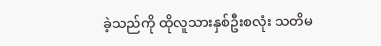ခဲ့သည်ကို ထိုလူသားနှစ်ဦးစလုံး သတိမ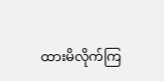ထားမိလိုက်ကြ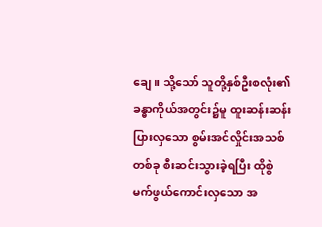ချေ။ သို့သော် သူတို့နှစ်ဦးစလုံး၏ ခန္ဓာကိုယ်အတွင်း၌မူ ထူးဆန်းဆန်းပြားလှသော စွမ်းအင်လှိုင်းအသစ်တစ်ခု စီးဆင်းသွားခဲ့ရပြီး ထိုစွဲမက်ဖွယ်ကောင်းလှသော အ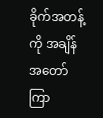ခိုက်အတန့်ကို အချိန်အတော်ကြာ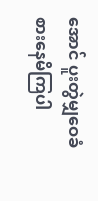အောင် ပူးတွဲမျှဝေခံစားနေမိကြပါ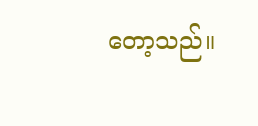တော့သည်။